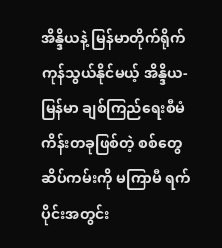အိန္ဒိယနဲ့ မြန်မာတိုက်ရိုက်ကုန်သွယ်နိုင်မယ့် အိန္ဒိယ-မြန်မာ ချစ်ကြည်ရေးစီမံကိန်းတခုဖြစ်တဲ့ စစ်တွေဆိပ်ကမ်းကို မကြာမီ ရက်ပိုင်းအတွင်း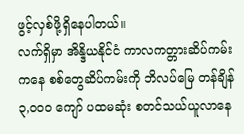ဖွင့်လှစ်ဖို့ရှိနေပါတယ်။
လက်ရှိမှာ အိန္ဒိယနိုင်ငံ ကာလကတ္တားဆိပ်ကမ်းကနေ စစ်တွေဆိပ်ကမ်းကို ဘိလပ်မြေ တန်ချိန် ၃,၀၀၀ ကျော် ပထမဆုံး စတင်သယ်ယူလာနေ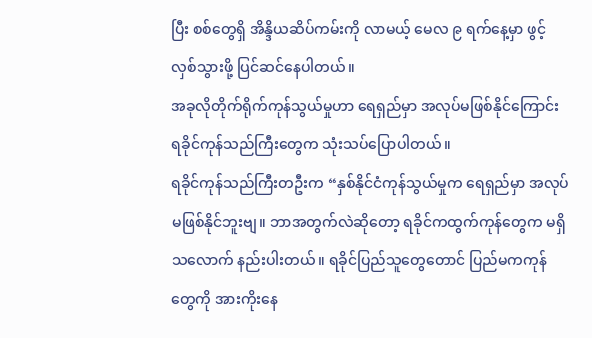ပြီး စစ်တွေရှိ အိန္ဒိယဆိပ်ကမ်းကို လာမယ့် မေလ ၉ ရက်နေ့မှာ ဖွင့်လှစ်သွားဖို့ ပြင်ဆင်နေပါတယ်။
အခုလိုတိုက်ရိုက်ကုန်သွယ်မှုဟာ ရေရှည်မှာ အလုပ်မဖြစ်နိုင်ကြောင်း ရခိုင်ကုန်သည်ကြီးတွေက သုံးသပ်ပြောပါတယ်။
ရခိုင်ကုန်သည်ကြီးတဦးက “နှစ်နိုင်ငံကုန်သွယ်မှုက ရေရှည်မှာ အလုပ်မဖြစ်နိုင်ဘူးဗျ။ ဘာအတွက်လဲဆိုတော့ ရခိုင်ကထွက်ကုန်တွေက မရှိသလောက် နည်းပါးတယ်။ ရခိုင်ပြည်သူတွေတောင် ပြည်မကကုန်တွေကို အားကိုးနေ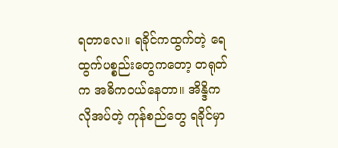ရတာလေ။ ရခိုင်ကထွက်တဲ့ ရေထွက်ပစ္စည်းတွေကတော့ တရုတ်က အဓိကဝယ်နေတာ။ အိန္ဒိကလိုအပ်တဲ့ ကုန်စည်တွေ ရခိုင်မှာ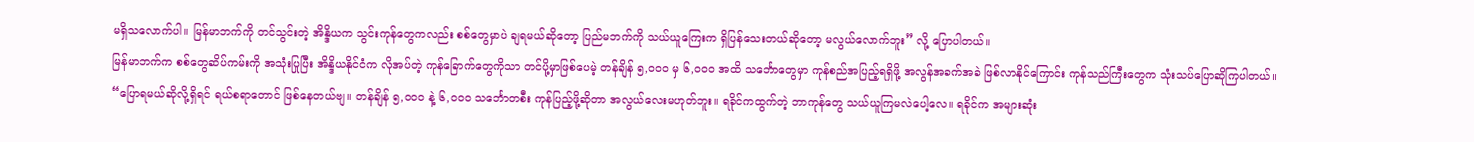မရှိသလောက်ပါ။ မြန်မာဘက်ကို တင်သွင်းတဲ့ အိန္ဒိယက သွင်းကုန်တွေကလည်း စစ်တွေမှာပဲ ချရမယ်ဆိုတော့ ပြည်မဘက်ကို သယ်ယူကြေးက ရှိပြန်သေးတယ်ဆိုတော့ မလွယ်လောက်ဘူး” လို့ ပြောပါတယ်။
မြန်မာဘက်က စစ်တွေဆိပ်ကမ်းကို အသုံးပြုပြီး အိန္ဒိယနိုင်ငံက လိုအပ်တဲ့ ကုန်ခြောက်တွေကိုသာ တင်ပို့မှာဖြစ်ပေမဲ့ တန်ချိန် ၅,၀၀၀ မှ ၆,၀၀၀ အထိ သင်္ဘောတွေမှာ ကုန်စည်အပြည့်ရရှိဖို့ အလွန်အခက်အခဲ ဖြစ်လာနိုင်ကြောင်း ကုန်သည်ကြီးတွေက သုံးသပ်ပြောဆိုကြပါတယ်။
“ပြောရမယ်ဆိုလို့ရှိရင် ရယ်စရာတောင် ဖြစ်နေတယ်ဗျ။ တန်ချိန် ၅,၀၀၀ နဲ့ ၆,၀၀၀ သင်္ဘောတစီး ကုန်ပြည့်ဖို့ဆိုတာ အလွယ်လေးမဟုတ်ဘူး။ ရခိုင်ကထွက်တဲ့ ဘာကုန်တွေ သယ်ယူကြမလဲပေါ့လေ။ ရခိုင်က အများဆုံး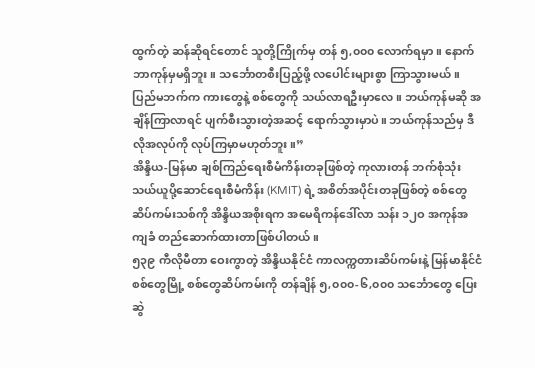ထွက်တဲ့ ဆန်ဆိုရင်တောင် သူတို့ကြိုက်မှ တန် ၅,၀၀၀ လောက်ရမှာ။ နောက် ဘာကုန်မှမရှိဘူး။ သင်္ဘောတစီးပြည့်ဖို့ လပေါင်းများစွာ ကြာသွားမယ်။ ပြည်မဘက်က ကားတွေနဲ့ စစ်တွေကို သယ်လာရဦးမှာလေ။ ဘယ်ကုန်မဆို အချိန်ကြာလာရင် ပျက်စီးသွားတဲ့အဆင့် ရောက်သွားမှာပဲ။ ဘယ်ကုန်သည်မှ ဒီလိုအလုပ်ကို လုပ်ကြမှာမဟုတ်ဘူး။”
အိန္ဒိယ-မြန်မာ ချစ်ကြည်ရေးစီမံကိန်းတခုဖြစ်တဲ့ ကုလားတန် ဘက်စုံသုံး သယ်ယူပို့ဆောင်ရေးစီမံကိန်း (KMIT) ရဲ့ အစိတ်အပိုင်းတခုဖြစ်တဲ့ စစ်တွေဆိပ်ကမ်းသစ်ကို အိန္ဒိယအစိုးရက အမေရိကန်ဒေါ်လာ သန်း ၁၂ဝ အကုန်အကျခံ တည်ဆောက်ထားတာဖြစ်ပါတယ်။
၅၃၉ ကီလိုမီတာ ဝေးကွာတဲ့ အိန္ဒိယနိုင်ငံ ကာလက္ကတားဆိပ်ကမ်းနဲ့ မြန်မာနိုင်ငံ စစ်တွေမြို့ စစ်တွေဆိပ်ကမ်းကို တန်ချိန် ၅,၀၀၀-၆,၀၀၀ သင်္ဘောတွေ ပြေးဆွဲ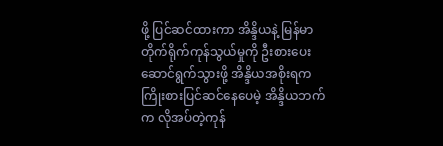ဖို့ ပြင်ဆင်ထားကာ အိန္ဒိယနဲ့ မြန်မာ တိုက်ရိုက်ကုန်သွယ်မှုကို ဦးစားပေး ဆောင်ရွက်သွားဖို့ အိန္ဒိယအစိုးရက ကြိုးစားပြင်ဆင်နေပေမဲ့ အိန္ဒိယဘက်က လိုအပ်တဲ့ကုန်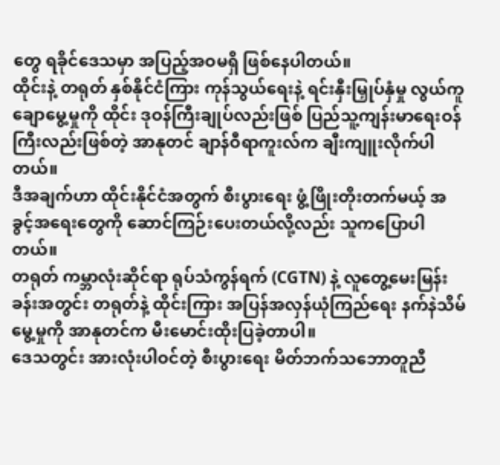တွေ ရခိုင်ဒေသမှာ အပြည့်အဝမရှိ ဖြစ်နေပါတယ်။
ထိုင်းနဲ့ တရုတ် နှစ်နိုင်ငံကြား ကုန်သွယ်ရေးနဲ့ ရင်းနှီးမြှုပ်နှံမှု လွယ်ကူချောမွေ့မှုကို ထိုင်း ဒုဝန်ကြီးချုပ်လည်းဖြစ် ပြည်သူ့ကျန်းမာရေးဝန်ကြီးလည်းဖြစ်တဲ့ အာနုတင် ချာန်ဝီရာကူးလ်က ချီးကျူးလိုက်ပါတယ်။
ဒီအချက်ဟာ ထိုင်းနိုင်ငံအတွက် စီးပွားရေး ဖွံ့ဖြိုးတိုးတက်မယ့် အခွင့်အရေးတွေကို ဆောင်ကြဉ်းပေးတယ်လို့လည်း သူကပြောပါတယ်။
တရုတ် ကမ္ဘာလုံးဆိုင်ရာ ရုပ်သံကွန်ရက် (CGTN) နဲ့ လူတွေ့မေးမြန်းခန်းအတွင်း တရုတ်နဲ့ ထိုင်းကြား အပြန်အလှန်ယုံကြည်ရေး နက်နဲသိမ်မွေ့မှုကို အာနုတင်က မီးမောင်းထိုးပြခဲ့တာပါ။
ဒေသတွင်း အားလုံးပါဝင်တဲ့ စီးပွားရေး မိတ်ဘက်သဘောတူညီ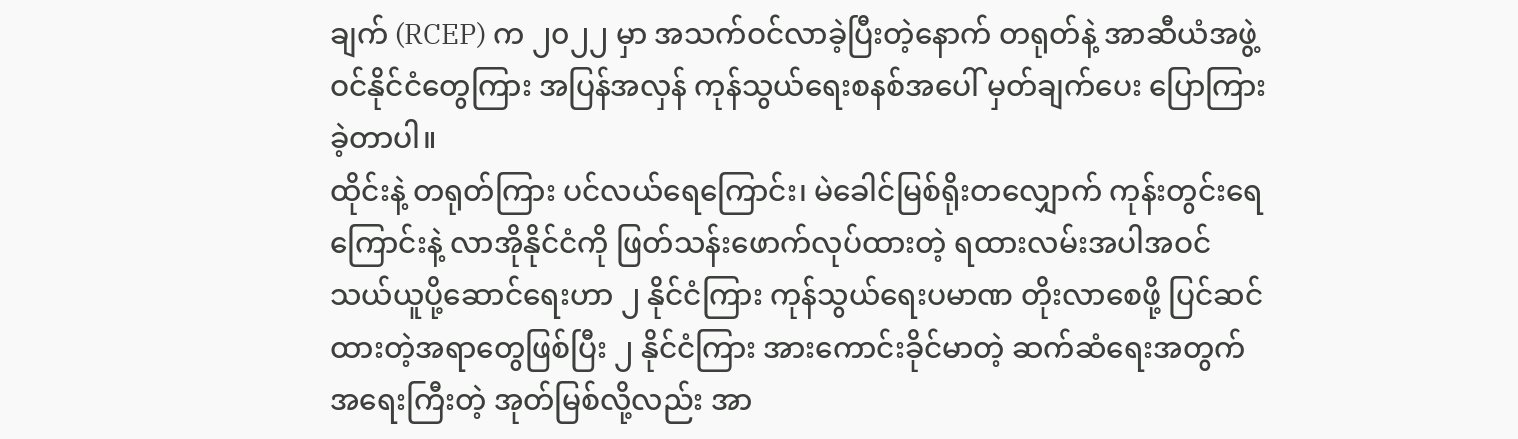ချက် (RCEP) က ၂၀၂၂ မှာ အသက်ဝင်လာခဲ့ပြီးတဲ့နောက် တရုတ်နဲ့ အာဆီယံအဖွဲ့ဝင်နိုင်ငံတွေကြား အပြန်အလှန် ကုန်သွယ်ရေးစနစ်အပေါ် မှတ်ချက်ပေး ပြောကြားခဲ့တာပါ။
ထိုင်းနဲ့ တရုတ်ကြား ပင်လယ်ရေကြောင်း၊ မဲခေါင်မြစ်ရိုးတလျှောက် ကုန်းတွင်းရေကြောင်းနဲ့ လာအိုနိုင်ငံကို ဖြတ်သန်းဖောက်လုပ်ထားတဲ့ ရထားလမ်းအပါအဝင် သယ်ယူပို့ဆောင်ရေးဟာ ၂ နိုင်ငံကြား ကုန်သွယ်ရေးပမာဏ တိုးလာစေဖို့ ပြင်ဆင်ထားတဲ့အရာတွေဖြစ်ပြီး ၂ နိုင်ငံကြား အားကောင်းခိုင်မာတဲ့ ဆက်ဆံရေးအတွက် အရေးကြီးတဲ့ အုတ်မြစ်လို့လည်း အာ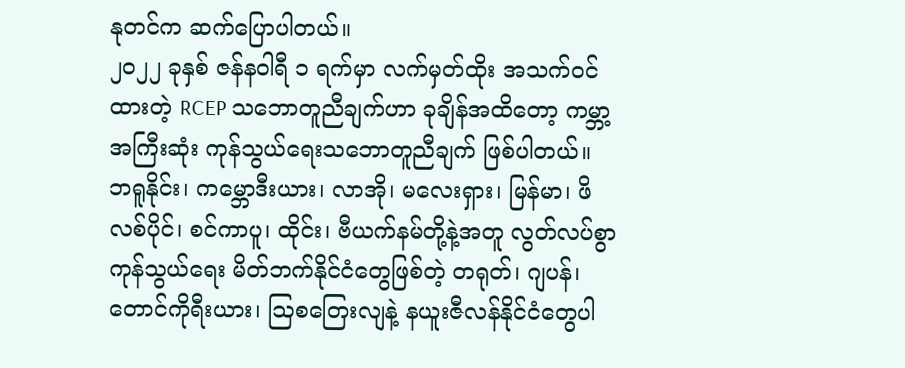နုတင်က ဆက်ပြောပါတယ်။
၂၀၂၂ ခုနှစ် ဇန်နဝါရီ ၁ ရက်မှာ လက်မှတ်ထိုး အသက်ဝင်ထားတဲ့ RCEP သဘောတူညီချက်ဟာ ခုချိန်အထိတော့ ကမ္ဘာ့အကြီးဆုံး ကုန်သွယ်ရေးသဘောတူညီချက် ဖြစ်ပါတယ်။
ဘရူနိုင်း၊ ကမ္ဘောဒီးယား၊ လာအို၊ မလေးရှား၊ မြန်မာ၊ ဖိလစ်ပိုင်၊ စင်ကာပူ၊ ထိုင်း၊ ဗီယက်နမ်တို့နဲ့အတူ လွတ်လပ်စွာ ကုန်သွယ်ရေး မိတ်ဘက်နိုင်ငံတွေဖြစ်တဲ့ တရုတ်၊ ဂျပန်၊ တောင်ကိုရီးယား၊ ဩစတြေးလျနဲ့ နယူးဇီလန်နိုင်ငံတွေပါ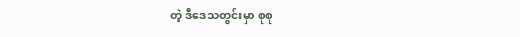တဲ့ ဒီဒေသတွင်းမှာ စုစု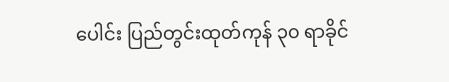ပေါင်း ပြည်တွင်းထုတ်ကုန် ၃၀ ရာခိုင်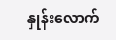နှုန်းလောက်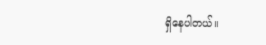ရှိနေပါတယ်။